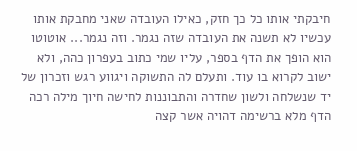חיבקתי אותו כל כך חזק, כאילו העובדה שאני מחבקת אותו עכשיו לא תשנה את העובדה שזה נגמר. וזה נגמר... אוטוטו הוא הופך את הדף בספר, עליו שמי כתוב בעפרון כהה, ולא ישוב לקרוא בו עוד. ותעלם לה התשוקה ויגווע רגש וזכרון של יד שנשלחה ולשון שחדרה והתבוננות לחישה חיוך מילה רכה הדף מלא ברשימה דהויה אשר קצה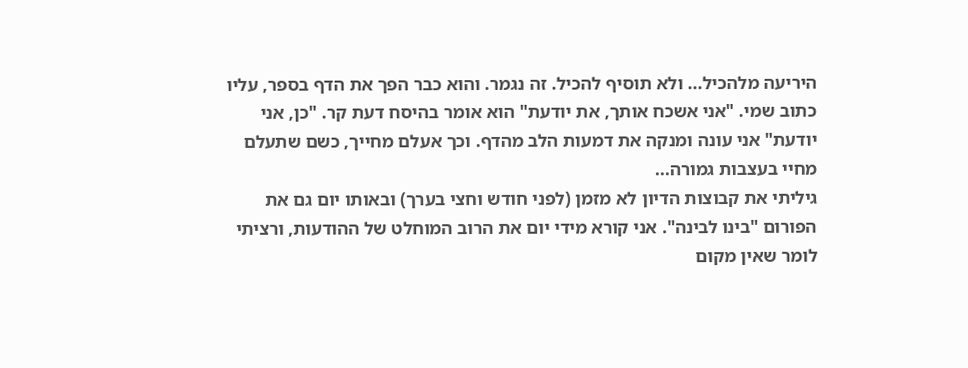היריעה מלהכיל... ולא תוסיף להכיל. זה נגמר. והוא כבר הפך את הדף בספר, עליו כתוב שמי. "אני אשכח אותך, את יודעת" הוא אומר בהיסח דעת קר. "כן, אני יודעת" אני עונה ומנקה את דמעות הלב מהדף. וכך אעלם מחייך, כשם שתעלם מחיי בעצבות גמורה...
גיליתי את קבוצות הדיון לא מזמן (לפני חודש וחצי בערך) ובאותו יום גם את הפורום "בינו לבינה". אני קורא מידי יום את הרוב המוחלט של ההודעות, ורציתי לומר שאין מקום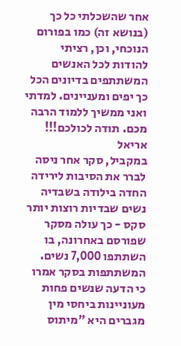אחר שהשכלתי כל כך (בנושא זה) כמו בפורום הנוכחי, וכן, רציתי להודות לכל האנשים המשתתפים בדיונים הכל כך יפים ומעניינים. למדתי ואני ממשיך ללמוד הרבה מכם. תודה לכולכם!!! אריאל
במקביל, סקר אחר ניסה לברר את הסיבות לירידה החדה בילודה בשבדיה נשים שבדיות רוצות יותר סקס - כך עולה מסקר שפורסם באחרונה, בו השתתפו 7,000 נשים. המשתתפות בסקר אמרו כי הדעה שנשים פחות מעוניינות ביחסי מין מגברים היא "מיתוס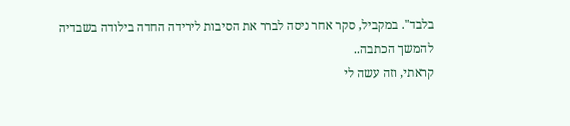בלבד". במקביל, סקר אחר ניסה לברר את הסיבות לירידה החדה בילודה בשבדיה להמשך הכתבה..
קראתי, וזה עשה לי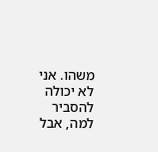משהו. אני לא יכולה להסביר למה, אבל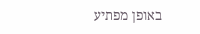באופן מפתיע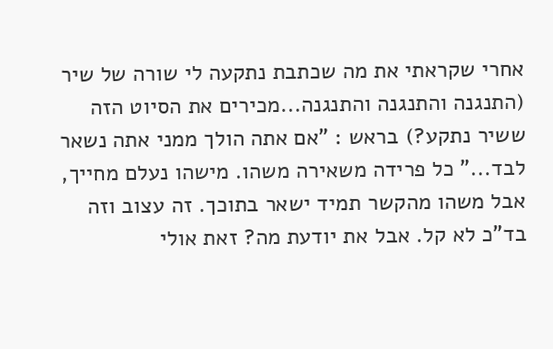אחרי שקראתי את מה שכתבת נתקעה לי שורה של שיר (התנגנה והתנגנה והתנגנה...מכירים את הסיוט הזה ששיר נתקע?) בראש : "אם אתה הולך ממני אתה נשאר לבד..." כל פרידה משאירה משהו. מישהו נעלם מחייך, אבל משהו מהקשר תמיד ישאר בתוכך. זה עצוב וזה בד"כ לא קל. אבל את יודעת מה? זאת אולי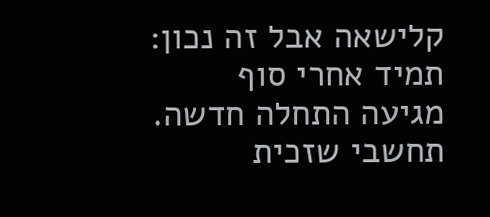קלישאה אבל זה נכון: תמיד אחרי סוף מגיעה התחלה חדשה. תחשבי שזכית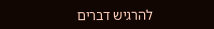להרגיש דברים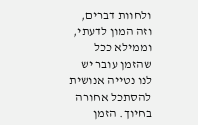ולחוות דברים, וזה המון לדעתי, וממילא ככל שהזמן עובר יש לנו נטייה אנושית להסתכל אחורה בחיוך. הזמן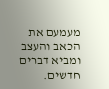מעמעם את הכאב והעצב ומביא דברים חדשים.